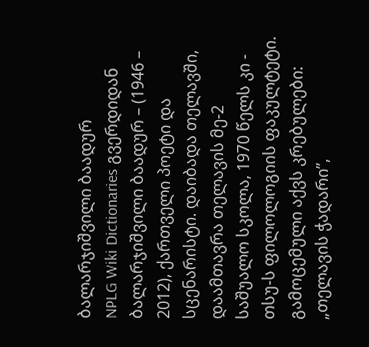ბალარჯიშვილი ბაადურ
NPLG Wiki Dictionaries გვერდიდან
ბალარჯიშვილი ბაადურ – (1946 – 2012), ქართველი პოეტი და სცენარისტი. დაიბადა თელავში, დაამთავრა თელავის მე-2 საშუალო სკოლა, 1970 წელს კი - თსუ-ს ფილოლოგიის ფაკულტეტი. გამოცემული აქვს კრებულები: „თელავის ჭადარი”,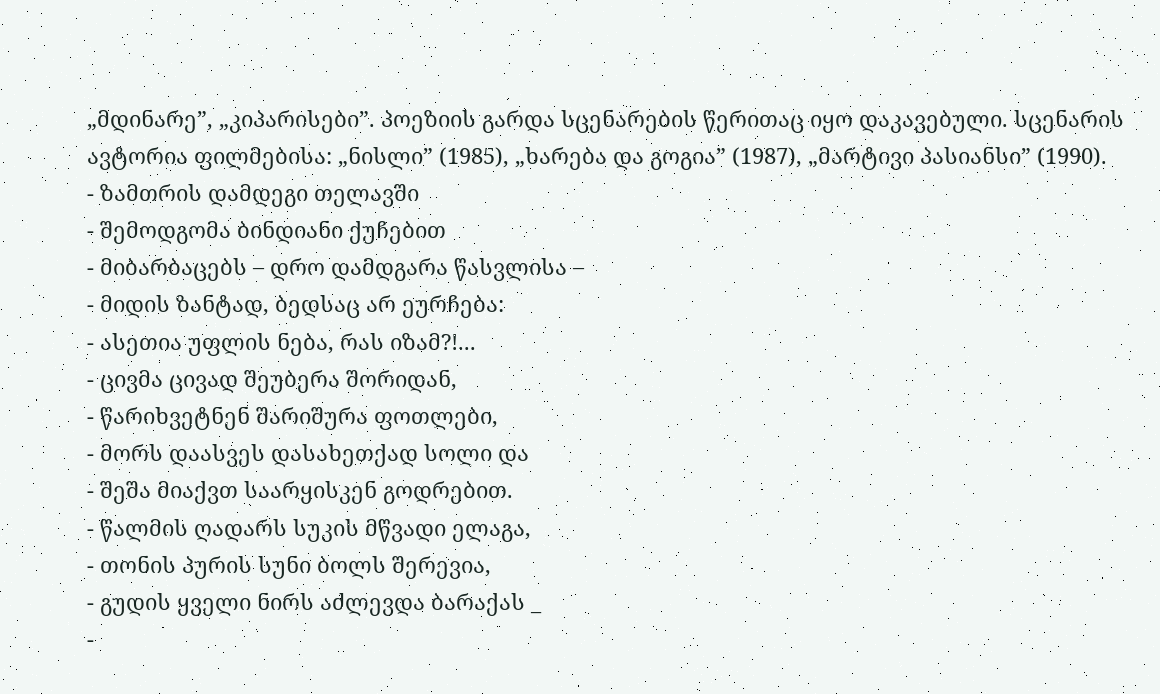„მდინარე”, „კიპარისები”. პოეზიის გარდა სცენარების წერითაც იყო დაკავებული. სცენარის ავტორია ფილმებისა: „ნისლი” (1985), „ხარება და გოგია” (1987), „მარტივი პასიანსი” (1990).
- ზამთრის დამდეგი თელავში
- შემოდგომა ბინდიანი ქუჩებით
- მიბარბაცებს – დრო დამდგარა წასვლისა –
- მიდის ზანტად, ბედსაც არ ეურჩება:
- ასეთია უფლის ნება, რას იზამ?!...
- ცივმა ცივად შეუბერა შორიდან,
- წარიხვეტნენ შარიშურა ფოთლები,
- მორს დაასვეს დასახეთქად სოლი და
- შეშა მიაქვთ საარყისკენ გოდრებით.
- წალმის ღადარს სუკის მწვადი ელაგა,
- თონის პურის სუნი ბოლს შერევია,
- გუდის ყველი ნირს აძლევდა ბარაქას _
-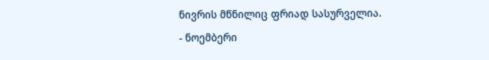ნივრის მწნილიც ფრიად სასურველია.
- ნოემბერი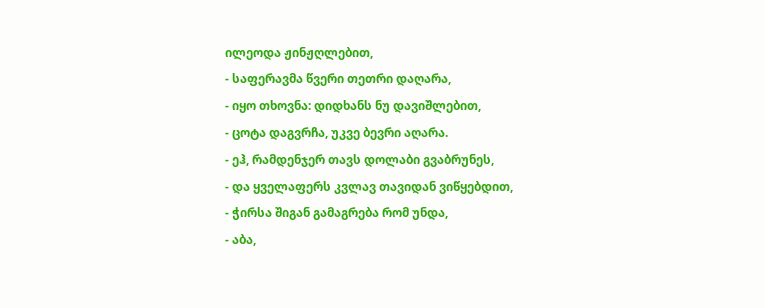ილეოდა ჟინჟღლებით,
- საფერავმა წვერი თეთრი დაღარა,
- იყო თხოვნა: დიდხანს ნუ დავიშლებით,
- ცოტა დაგვრჩა, უკვე ბევრი აღარა.
- ეჰ, რამდენჯერ თავს დოლაბი გვაბრუნეს,
- და ყველაფერს კვლავ თავიდან ვიწყებდით,
- ჭირსა შიგან გამაგრება რომ უნდა,
- აბა,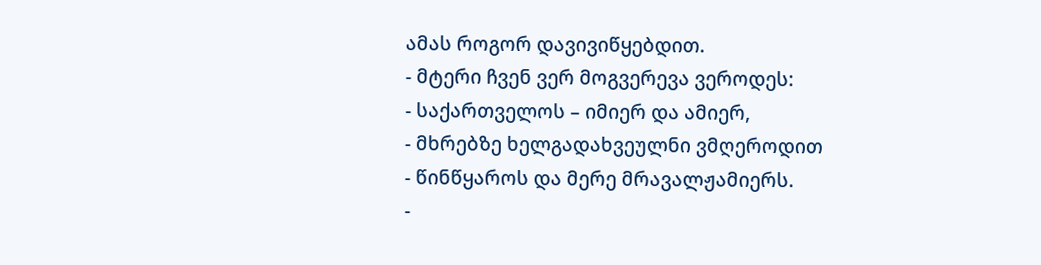ამას როგორ დავივიწყებდით.
- მტერი ჩვენ ვერ მოგვერევა ვეროდეს:
- საქართველოს – იმიერ და ამიერ,
- მხრებზე ხელგადახვეულნი ვმღეროდით
- წინწყაროს და მერე მრავალჟამიერს.
-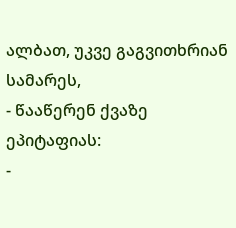ალბათ, უკვე გაგვითხრიან სამარეს,
- წააწერენ ქვაზე ეპიტაფიას:
-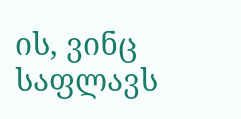ის, ვინც საფლავს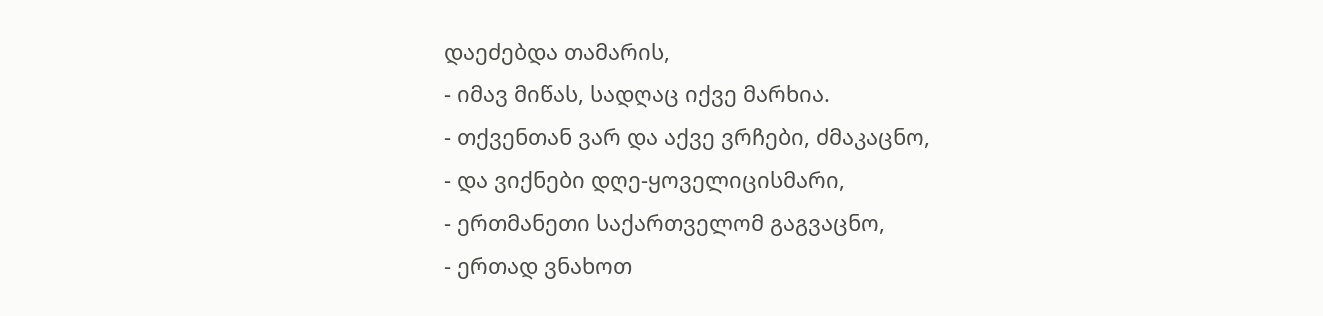დაეძებდა თამარის,
- იმავ მიწას, სადღაც იქვე მარხია.
- თქვენთან ვარ და აქვე ვრჩები, ძმაკაცნო,
- და ვიქნები დღე-ყოველიცისმარი,
- ერთმანეთი საქართველომ გაგვაცნო,
- ერთად ვნახოთ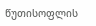წუთისოფლის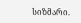სიზმარი.